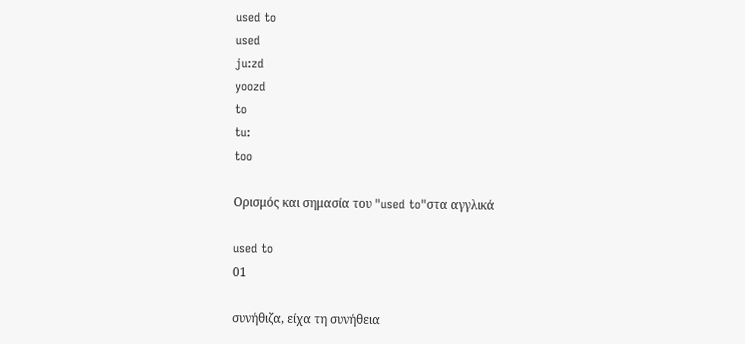used to
used
ju:zd
yoozd
to
tu:
too

Ορισμός και σημασία του "used to"στα αγγλικά

used to
01

συνήθιζα, είχα τη συνήθεια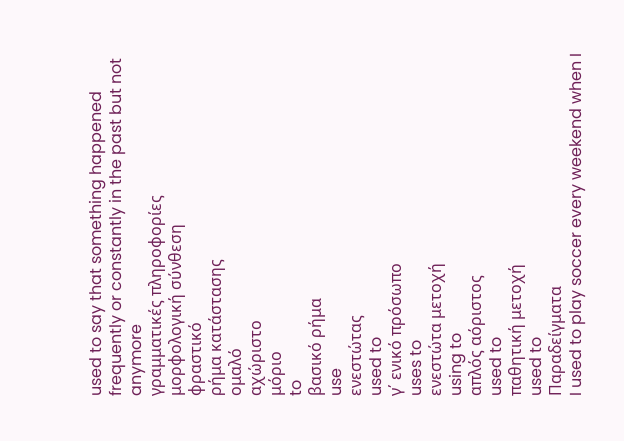used to say that something happened frequently or constantly in the past but not anymore
γραμματικές πληροφορίες
μορφολογική σύνθεση
φραστικό
ρήμα κατάστασης
ομαλό
αχώριστο
μόριο
to
βασικό ρήμα
use
ενεστώτας
used to
γ΄ ενικό πρόσωπο
uses to
ενεστώτα μετοχή
using to
απλός αόριστος
used to
παθητική μετοχή
used to
Παραδείγματα
I used to play soccer every weekend when I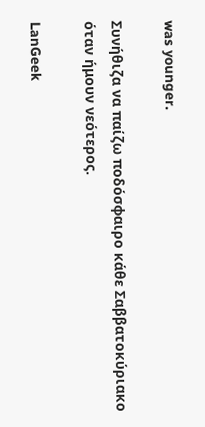was younger.

Συνήθιζα να παίζω ποδόσφαιρο κάθε Σαββατοκύριακο όταν ήμουν νεότερος.

LanGeek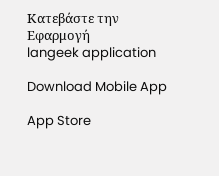Κατεβάστε την Εφαρμογή
langeek application

Download Mobile App

App Store